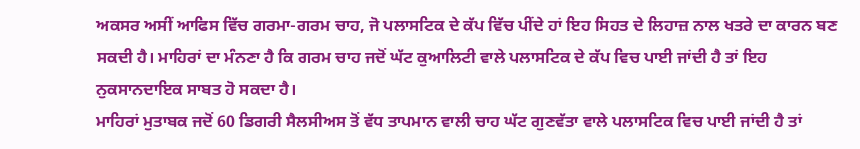ਅਕਸਰ ਅਸੀਂ ਆਫਿਸ ਵਿੱਚ ਗਰਮਾ-ਗਰਮ ਚਾਹ, ਜੋ ਪਲਾਸਟਿਕ ਦੇ ਕੱਪ ਵਿੱਚ ਪੀਂਦੇ ਹਾਂ ਇਹ ਸਿਹਤ ਦੇ ਲਿਹਾਜ਼ ਨਾਲ ਖਤਰੇ ਦਾ ਕਾਰਨ ਬਣ ਸਕਦੀ ਹੈ। ਮਾਹਿਰਾਂ ਦਾ ਮੰਨਣਾ ਹੈ ਕਿ ਗਰਮ ਚਾਹ ਜਦੋਂ ਘੱਟ ਕੁਆਲਿਟੀ ਵਾਲੇ ਪਲਾਸਟਿਕ ਦੇ ਕੱਪ ਵਿਚ ਪਾਈ ਜਾਂਦੀ ਹੈ ਤਾਂ ਇਹ ਨੁਕਸਾਨਦਾਇਕ ਸਾਬਤ ਹੋ ਸਕਦਾ ਹੈ।
ਮਾਹਿਰਾਂ ਮੁਤਾਬਕ ਜਦੋਂ 60 ਡਿਗਰੀ ਸੈਲਸੀਅਸ ਤੋਂ ਵੱਧ ਤਾਪਮਾਨ ਵਾਲੀ ਚਾਹ ਘੱਟ ਗੁਣਵੱਤਾ ਵਾਲੇ ਪਲਾਸਟਿਕ ਵਿਚ ਪਾਈ ਜਾਂਦੀ ਹੈ ਤਾਂ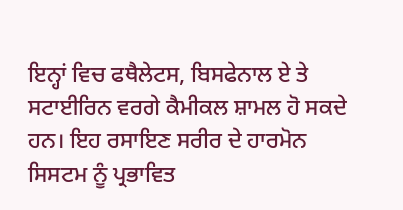ਇਨ੍ਹਾਂ ਵਿਚ ਫਥੈਲੇਟਸ, ਬਿਸਫੇਨਾਲ ਏ ਤੇ ਸਟਾਈਰਿਨ ਵਰਗੇ ਕੈਮੀਕਲ ਸ਼ਾਮਲ ਹੋ ਸਕਦੇ ਹਨ। ਇਹ ਰਸਾਇਣ ਸਰੀਰ ਦੇ ਹਾਰਮੋਨ ਸਿਸਟਮ ਨੂੰ ਪ੍ਰਭਾਵਿਤ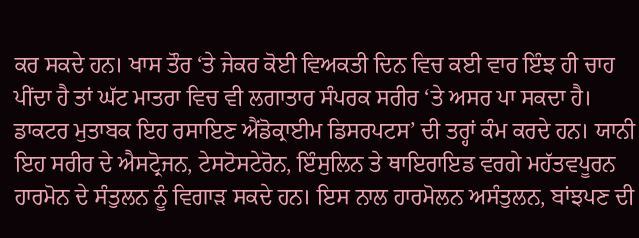ਕਰ ਸਕਦੇ ਹਨ। ਖਾਸ ਤੌਰ ‘ਤੇ ਜੇਕਰ ਕੋਈ ਵਿਅਕਤੀ ਦਿਨ ਵਿਚ ਕਈ ਵਾਰ ਇੰਝ ਹੀ ਚਾਹ ਪੀਂਦਾ ਹੈ ਤਾਂ ਘੱਟ ਮਾਤਰਾ ਵਿਚ ਵੀ ਲਗਾਤਾਰ ਸੰਪਰਕ ਸਰੀਰ ‘ਤੇ ਅਸਰ ਪਾ ਸਕਦਾ ਹੈ।
ਡਾਕਟਰ ਮੁਤਾਬਕ ਇਹ ਰਸਾਇਣ ਐਂਡੋਕ੍ਰਾਈਮ ਡਿਸਰਪਟਸ’ ਦੀ ਤਰ੍ਹਾਂ ਕੰਮ ਕਰਦੇ ਹਨ। ਯਾਨੀ ਇਹ ਸਰੀਰ ਦੇ ਐਸਟ੍ਰੋਜਨ, ਟੇਸਟੋਸਟੇਰੋਨ, ਇੰਸੁਲਿਨ ਤੇ ਥਾਇਰਾਇਡ ਵਰਗੇ ਮਹੱਤਵਪੂਰਨ ਹਾਰਮੋਨ ਦੇ ਸੰਤੁਲਨ ਨੂੰ ਵਿਗਾੜ ਸਕਦੇ ਹਨ। ਇਸ ਨਾਲ ਹਾਰਮੋਲਨ ਅਸੰਤੁਲਨ, ਬਾਂਝਪਣ ਦੀ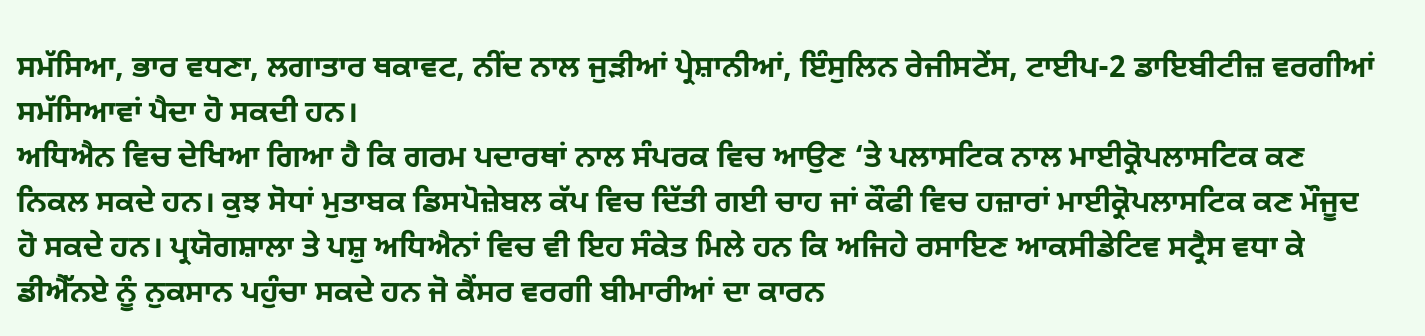ਸਮੱਸਿਆ, ਭਾਰ ਵਧਣਾ, ਲਗਾਤਾਰ ਥਕਾਵਟ, ਨੀਂਦ ਨਾਲ ਜੁੜੀਆਂ ਪ੍ਰੇਸ਼ਾਨੀਆਂ, ਇੰਸੁਲਿਨ ਰੇਜੀਸਟੇਂਸ, ਟਾਈਪ-2 ਡਾਇਬੀਟੀਜ਼ ਵਰਗੀਆਂ ਸਮੱਸਿਆਵਾਂ ਪੈਦਾ ਹੋ ਸਕਦੀ ਹਨ।
ਅਧਿਐਨ ਵਿਚ ਦੇਖਿਆ ਗਿਆ ਹੈ ਕਿ ਗਰਮ ਪਦਾਰਥਾਂ ਨਾਲ ਸੰਪਰਕ ਵਿਚ ਆਉਣ ‘ਤੇ ਪਲਾਸਟਿਕ ਨਾਲ ਮਾਈਕ੍ਰੋਪਲਾਸਟਿਕ ਕਣ ਨਿਕਲ ਸਕਦੇ ਹਨ। ਕੁਝ ਸੋਧਾਂ ਮੁਤਾਬਕ ਡਿਸਪੋਜ਼ੇਬਲ ਕੱਪ ਵਿਚ ਦਿੱਤੀ ਗਈ ਚਾਹ ਜਾਂ ਕੌਫੀ ਵਿਚ ਹਜ਼ਾਰਾਂ ਮਾਈਕ੍ਰੋਪਲਾਸਟਿਕ ਕਣ ਮੌਜੂਦ ਹੋ ਸਕਦੇ ਹਨ। ਪ੍ਰਯੋਗਸ਼ਾਲਾ ਤੇ ਪਸ਼ੁ ਅਧਿਐਨਾਂ ਵਿਚ ਵੀ ਇਹ ਸੰਕੇਤ ਮਿਲੇ ਹਨ ਕਿ ਅਜਿਹੇ ਰਸਾਇਣ ਆਕਸੀਡੇਟਿਵ ਸਟ੍ਰੈਸ ਵਧਾ ਕੇ ਡੀਐੱਨਏ ਨੂੰ ਨੁਕਸਾਨ ਪਹੁੰਚਾ ਸਕਦੇ ਹਨ ਜੋ ਕੈਂਸਰ ਵਰਗੀ ਬੀਮਾਰੀਆਂ ਦਾ ਕਾਰਨ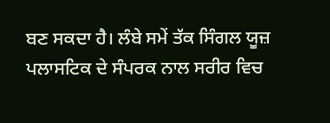ਬਣ ਸਕਦਾ ਹੈ। ਲੰਬੇ ਸਮੇਂ ਤੱਕ ਸਿੰਗਲ ਯੂਜ਼ ਪਲਾਸਟਿਕ ਦੇ ਸੰਪਰਕ ਨਾਲ ਸਰੀਰ ਵਿਚ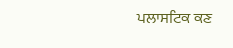ਪਲਾਸਟਿਕ ਕਣ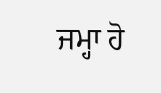ਜਮ੍ਹਾ ਹੋ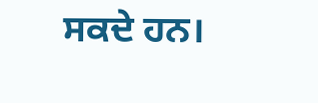ਸਕਦੇ ਹਨ।